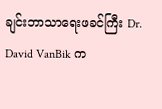ချင်းဘာသာရေးဖခင်ကြီး Dr. David VanBik က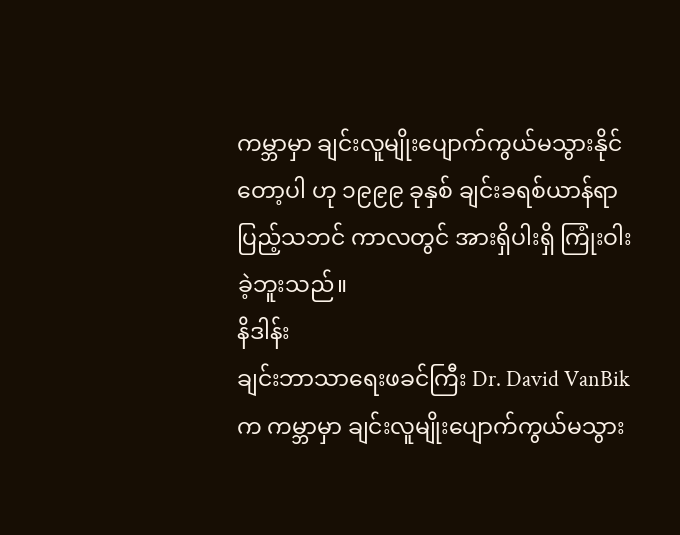ကမ္ဘာမှာ ချင်းလူမျိုးပျောက်ကွယ်မသွားနိုင်တော့ပါ ဟု ၁၉၉၉ ခုနှစ် ချင်းခရစ်ယာန်ရာပြည့်သဘင် ကာလတွင် အားရှိပါးရှိ ကြုံးဝါးခဲ့ဘူးသည်။
နိဒါန်း
ချင်းဘာသာရေးဖခင်ကြီး Dr. David VanBik က ကမ္ဘာမှာ ချင်းလူမျိုးပျောက်ကွယ်မသွား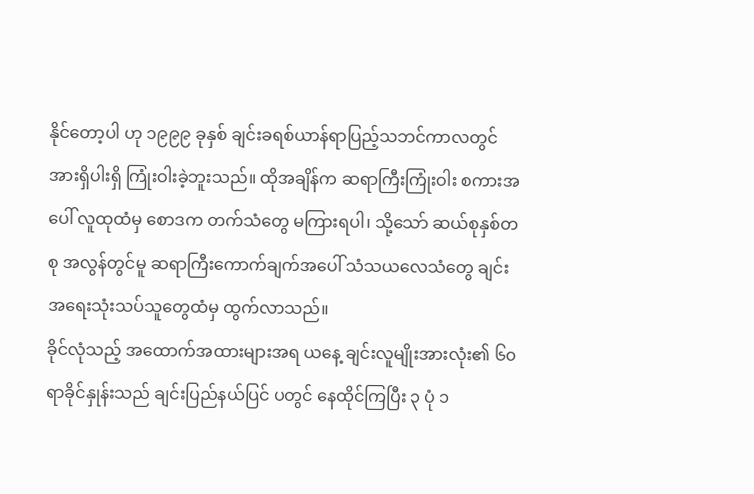နိုင်တော့ပါ ဟု ၁၉၉၉ ခုနှစ် ချင်းခရစ်ယာန်ရာပြည့်သဘင်ကာလတွင် အားရှိပါးရှိ ကြုံးဝါးခဲ့ဘူးသည်။ ထိုအချိန်က ဆရာကြီးကြုံးဝါး စကားအပေါ် လူထုထံမှ စောဒက တက်သံတွေ မကြားရပါ၊ သို့သော် ဆယ်စုနှစ်တစု အလွန်တွင်မူ ဆရာကြီးကောက်ချက်အပေါ် သံသယလေသံတွေ ချင်းအရေးသုံးသပ်သူတွေထံမှ ထွက်လာသည်။
ခိုင်လုံသည့် အထောက်အထားများအရ ယနေ့ ချင်းလူမျိုးအားလုံး၏ ၆၀ ရာခိုင်နှုန်းသည် ချင်းပြည်နယ်ပြင် ပတွင် နေထိုင်ကြပြီး ၃ ပုံ ၁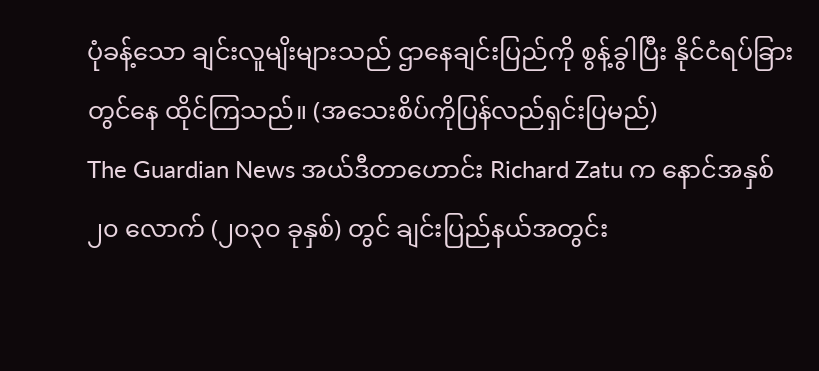ပုံခန့်သော ချင်းလူမျိးများသည် ဌာနေချင်းပြည်ကို စွန့်ခွါပြီး နိုင်ငံရပ်ခြားတွင်နေ ထိုင်ကြသည်။ (အသေးစိပ်ကိုပြန်လည်ရှင်းပြမည်)
The Guardian News အယ်ဒီတာဟောင်း Richard Zatu က နောင်အနှစ် ၂၀ လောက် (၂၀၃၀ ခုနှစ်) တွင် ချင်းပြည်နယ်အတွင်း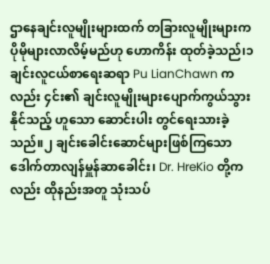ဌာနေချင်းလူမျိုးများထက် တခြားလူမျိုးများက ပိုမိုများလာလိမ့်မည်ဟု ဟောကိန်း ထုတ်ခဲ့သည်၊၁
ချင်းလူငယ်စာရေးဆရာ Pu LianChawn ကလည်း ၄င်း၏ ချင်းလူမျိုးများပျောက်ကွယ်သွားနိုင်သည့် ဟူသော ဆောင်းပါး တွင်ရေးသားခဲ့သည်။၂ ချင်းခေါင်းဆောင်များဖြစ်ကြသော ဒေါက်တာလျန်မှူန်ဆာခေါင်း၊ Dr. HreKio တို့ကလည်း ထိုနည်းအတူ သုံးသပ်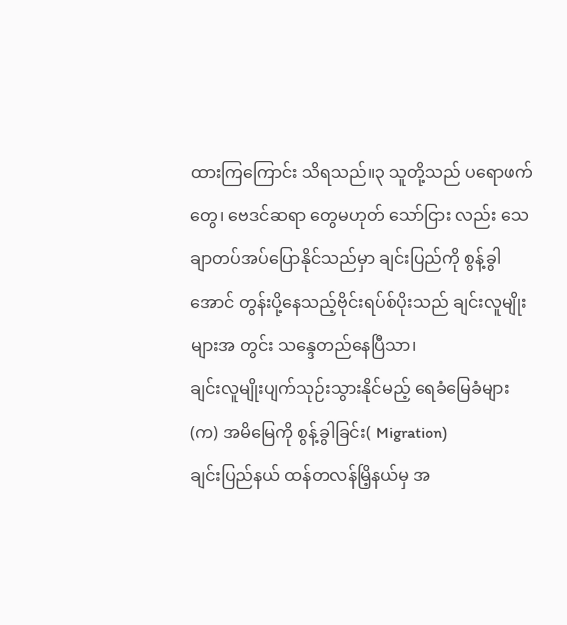ထားကြကြောင်း သိရသည်။၃ သူတို့သည် ပရောဖက်တွေ၊ ဗေဒင်ဆရာ တွေမဟုတ် သော်ငြား လည်း သေချာတပ်အပ်ပြောနိုင်သည်မှာ ချင်းပြည်ကို စွန့်ခွါအောင် တွန်းပို့နေသည့်ဗိုင်းရပ်စ်ပိုးသည် ချင်းလူမျိုး များအ တွင်း သန္ဒေတည်နေပြီသာ၊
ချင်းလူမျိုးပျက်သုဉ်းသွားနိုင်မည့် ရေခံမြေခံများ
(က) အမိမြေကို စွန့်ခွါခြင်း( Migration)
ချင်းပြည်နယ် ထန်တလန်မြိ့နယ်မှ အ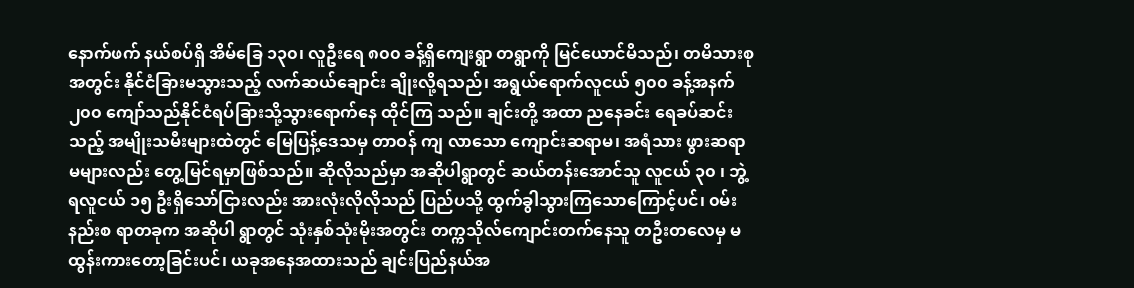နောက်ဖက် နယ်စပ်ရှိ အိမ်ခြေ ၁၃၀၊ လူဦးရေ ၈၀၀ ခန့်ရှိကျေးရွာ တရွာကို မြင်ယောင်မိသည်၊ တမိသားစုအတွင်း နိုင်ငံခြားမသွားသည့် လက်ဆယ်ချောင်း ချိုးလို့ရသည်၊ အရွယ်ရောက်လူငယ် ၅၀၀ ခန့်အနက် ၂၀၀ ကျော်သည်နိုင်ငံရပ်ခြားသို့သွားရောက်နေ ထိုင်ကြ သည်။ ချင်းတို့ အထာ ညနေခင်း ရေခပ်ဆင်းသည့် အမျိုးသမီးများထဲတွင် မြေပြန့်ဒေသမှ တာဝန် ကျ လာသော ကျောင်းဆရာမ၊ အရံသား ဖွားဆရာမများလည်း တွေ့မြင်ရမှာဖြစ်သည်။ ဆိုလိုသည်မှာ အဆိုပါရွာတွင် ဆယ်တန်းအောင်သူ လူငယ် ၃၀ ၊ ဘွဲ့ရလူငယ် ၁၅ ဦးရှိသော်ငြားလည်း အားလုံးလိုလိုသည် ပြည်ပသို့ ထွက်ခွါသွားကြသောကြောင့်ပင်၊ ၀မ်းနည်းစ ရာတခုက အဆိုပါ ရွာတွင် သုံးနှစ်သုံးမိုးအတွင်း တက္ကသိုလ်ကျောင်းတက်နေသူ တဦးတလေမှ မထွန်းကားတော့ခြင်းပင်၊ ယခုအနေအထားသည် ချင်းပြည်နယ်အ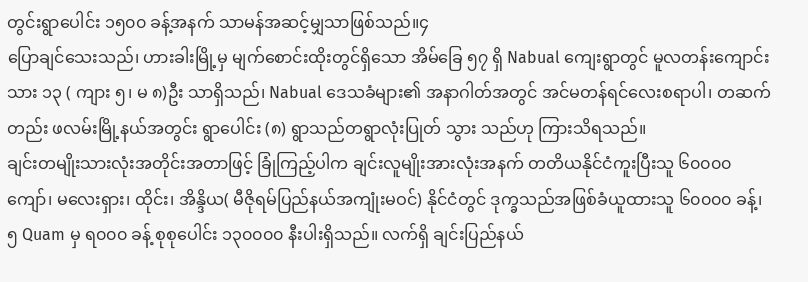တွင်းရွာပေါင်း ၁၅၀၀ ခန့်အနက် သာမန်အဆင့်မျှသာဖြစ်သည်။၄
ပြောချင်သေးသည်၊ ဟားခါးမြို့မှ မျက်စောင်းထိုးတွင်ရှိသော အိမ်ခြေ ၅၇ ရှိ Nabual ကျေးရွာတွင် မူလတန်းကျောင်းသား ၁၃ ( ကျား ၅၊ မ ၈)ဦး သာရှိသည်၊ Nabual ဒေသခံများ၏ အနာဂါတ်အတွင် အင်မတန်ရင်လေးစရာပါ၊ တဆက်တည်း ဖလမ်းမြို့နယ်အတွင်း ရွာပေါင်း (၈) ရွာသည်တရွာလုံးပြုတ် သွား သည်ဟု ကြားသိရသည်။
ချင်းတမျိုးသားလုံးအတိုင်းအတာဖြင့် ခြုံကြည့်ပါက ချင်းလူမျိုးအားလုံးအနက် တတိယနိုင်ငံကူးပြီးသူ ၆၀၀၀၀ ကျော်၊ မလေးရှား၊ ထိုင်း၊ အိန္ဒိယ( မီဇိုရမ်ပြည်နယ်အကျုံးမဝင်) နိုင်ငံတွင် ဒုက္ခသည်အဖြစ်ခံယူထားသူ ၆၀၀၀၀ ခန့်၊၅ Quam မှ ရ၀၀၀ ခန့် စုစုပေါင်း ၁၃၀၀၀၀ နီးပါးရှိသည်။ လက်ရှိ ချင်းပြည်နယ်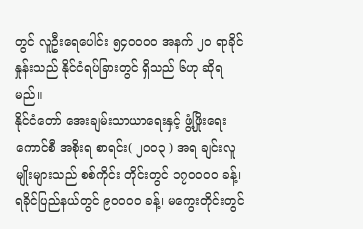တွင် လူဦးရေပေါင်း ၅၄၀၀၀၀ အနက် ၂၀ ရာခိုင်နှုန်းသည် နိုင်ငံရပ်ခြားတွင် ရှိသည် ၆ဟု ဆိုရမည်။
နိုင်ငံတော် အေးချမ်းသာယာရေးနှင့် ဖွံ့ဖြိုးရေးကောင်စီ အစိုးရ စာရင်း( ၂၀၀၃ ) အရ ချင်းလူမျိုးများသည် စစ်ကိုင်း တိုင်းတွင် ၁၇၀၀၀၀ ခန့်၊ ရခိုင်ပြည်နယ်တွင် ၉၀၀၀၀ ခန့်၊ မကွေးတိုင်းတွင်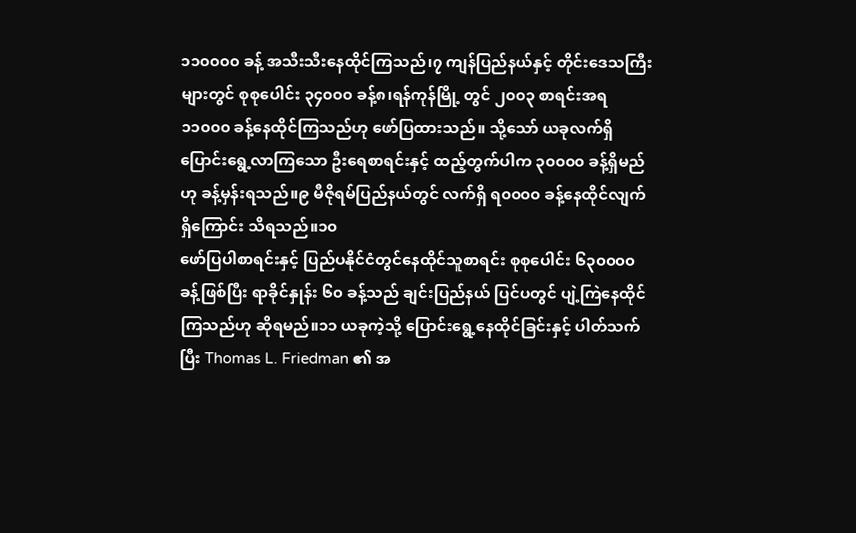၁၁၀၀၀၀ ခန့် အသီးသီးနေထိုင်ကြသည်၊၇ ကျန်ပြည်နယ်နှင့် တိုင်းဒေသကြီးများတွင် စုစုပေါင်း ၃၄၀၀၀ ခန့်၈၊ရန်ကုန်မြို့ တွင် ၂၀၀၃ စာရင်းအရ ၁၁၀၀၀ ခန့်နေထိုင်ကြသည်ဟု ဖော်ပြထားသည်။ သို့သော် ယခုလက်ရှိ ပြောင်းရွေ့လာကြသော ဦးရေစာရင်းနှင့် ထည့်တွက်ပါက ၃၀၀၀၀ ခန့်ရှိမည်ဟု ခန့်မှန်းရသည်။၉ မီဇိုရမ်ပြည်နယ်တွင် လက်ရှိ ရ၀၀၀၀ ခန့်နေထိုင်လျက်ရှိကြောင်း သိရသည်။၁၀
ဖော်ပြပါစာရင်းနှင့် ပြည်ပနိုင်ငံတွင်နေထိုင်သူစာရင်း စုစုပေါင်း ၆၃၀၀၀၀ ခန့်ဖြစ်ပြီး ရာခိုင်နှုန်း ၆၀ ခန့်သည် ချင်းပြည်နယ် ပြင်ပတွင် ပျဲ့ကြဲနေထိုင်ကြသည်ဟု ဆိုရမည်။၁၁ ယခုကဲ့သို့ ပြောင်းရွေ့နေထိုင်ခြင်းနှင့် ပါတ်သက်ပြီး Thomas L. Friedman ၏ အ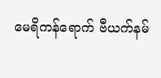မေရိကန်ရောက် ဗီယက်နမ်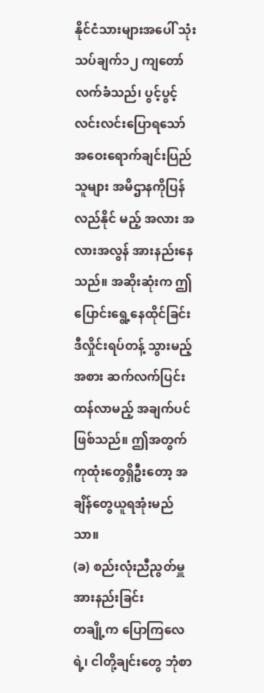နိုင်ငံသားများအပေါ် သုံးသပ်ချက်၁၂ ကျတော်လက်ခံသည်၊ ပွင့်ပွင့်လင်းလင်းပြောရသော် အဝေးရောက်ချင်းပြည်သူများ အမိဌာနကိုပြန်လည်နိုင် မည့် အလား အလားအလွန် အားနည်းနေသည်။ အဆိုးဆုံးက ဤပြောင်းရွေ့နေထိုင်ခြင်း ဒီလှိုင်းရပ်တန့် သွားမည့်အစား ဆက်လက်ပြင်း ထန်လာမည့် အချက်ပင်ဖြစ်သည်။ ဤအတွက် ကုထုံးတွေရှိဦးတော့ အချိန်တွေယူရအုံးမည်သာ။
(ခ) စည်းလုံးညီညွတ်မှူအားနည်းခြင်း
တချို့က ပြောကြလေရဲ့၊ ငါတို့ချင်းတွေ ဘုံစာ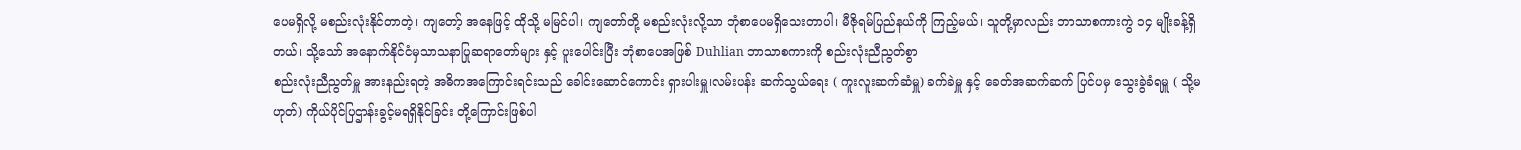ပေမရှိလို့ မစည်းလုံးနိုင်တာတဲ့၊ ကျတော့် အနေဖြင့် ထိုသို့ မမြင်ပါ၊ ကျတော်တို့ မစည်းလုံးလို့သာ ဘုံစာပေမရှိသေးတာပါ၊ မီဇိုရမ်ပြည်နယ်ကို ကြည့်မယ်၊ သူတို့မှာလည်း ဘာသာစကားကွဲ ၁၄ မျိုးခန့်ရှိတယ်၊ သို့သော် အနောက်နိုင်ငံမှသာသနာပြုဆရာတော်များ နှင့် ပူးပေါင်းပြီး ဘုံစာပေအဖြစ် Duhlian ဘာသာစကားကို စည်းလုံးညီညွတ်စွာ
စည်းလုံးညီညွတ်မှူ အားနည်းရတဲ့ အဓိကအကြောင်းရင်းသည် ခေါင်းဆောင်ကောင်း ရှားပါးမှူ၊လမ်းပန်း ဆက်သွယ်ရေး ( ကူးလူးဆက်ဆံမှူ) ခက်ခဲမှူ နှင့် ခေတ်အဆက်ဆက် ပြင်ပမှ သွေးခွဲခံရမှူ ( သို့မဟုတ်) ကိုယ်ပိုင်ပြဌာန်းခွင့်မရရှိနိုင်ခြင်း တို့ကြောင်းဖြစ်ပါ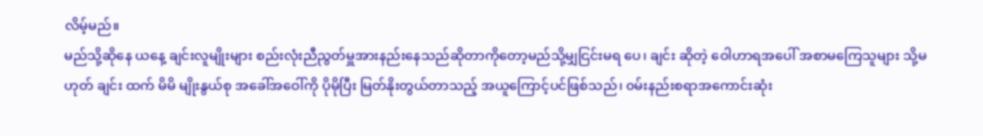လိမ့်မည်။
မည်သို့ဆိုနေ ယနေ့ ချင်းလူမျိုးများ စည်းလုံးညီညွတ်မှူအားနည်းနေသည်ဆိုတာကိုတော့မည်သို့မျှငြင်းမရ ပေ၊ ချင်း ဆိုတဲ့ ဝေါဟာရအပေါ် အစာမကြေသူများ သို့မဟုတ် ချင်း ထက် မိမိ မျိုးနွယ်စု အခေါ်အဝေါ်ကို ပိုမိုပြီး မြတ်နိုးတွယ်တာသည့် အယူကြောင့်ပင်ဖြစ်သည်၊ ၀မ်းနည်းစရာအကောင်းဆုံး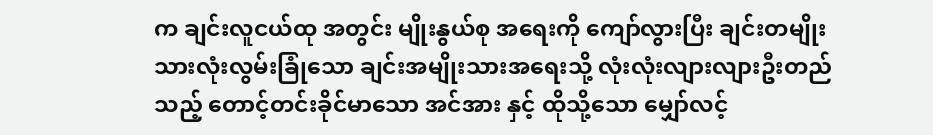က ချင်းလူငယ်ထု အတွင်း မျိုးနွယ်စု အရေးကို ကျော်လွားပြီး ချင်းတမျိုးသားလုံးလွမ်းခြုံသော ချင်းအမျိုးသားအရေးသို့ လုံးလုံးလျားလျားဦးတည်သည့် တောင့်တင်းခိုင်မာသော အင်အား နှင့် ထိုသို့သော မျှော်လင့်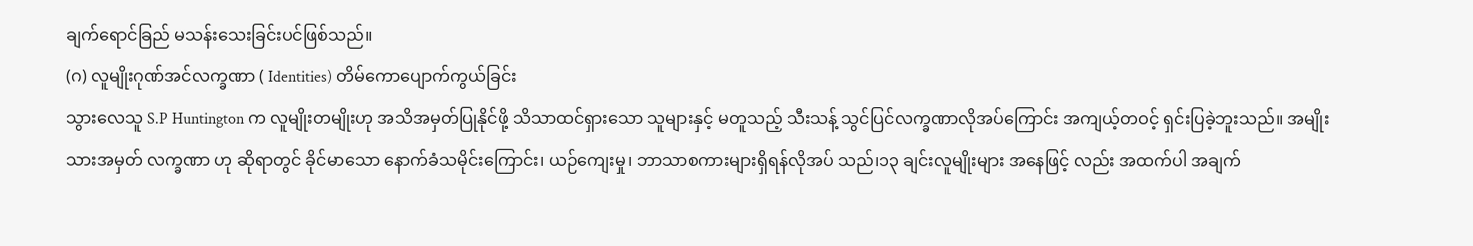ချက်ရောင်ခြည် မသန်းသေးခြင်းပင်ဖြစ်သည်။
(ဂ) လူမျိုးဂုဏ်အင်လက္ခဏာ ( Identities) တိမ်ကောပျောက်ကွယ်ခြင်း
သွားလေသူ S.P Huntington က လူမျိုးတမျိုးဟု အသိအမှတ်ပြုနိုင်ဖို့ သိသာထင်ရှားသော သူများနှင့် မတူသည့် သီးသန့် သွင်ပြင်လက္ခဏာလိုအပ်ကြောင်း အကျယ့်တဝင့် ရှင်းပြခဲ့ဘူးသည်။ အမျိုးသားအမှတ် လက္ခဏာ ဟု ဆိုရာတွင် ခိုင်မာသော နောက်ခံသမိုင်းကြောင်း၊ ယဉ်ကျေးမှု၊ ဘာသာစကားများရှိရန်လိုအပ် သည်၊၁၃ ချင်းလူမျိုးများ အနေဖြင့် လည်း အထက်ပါ အချက်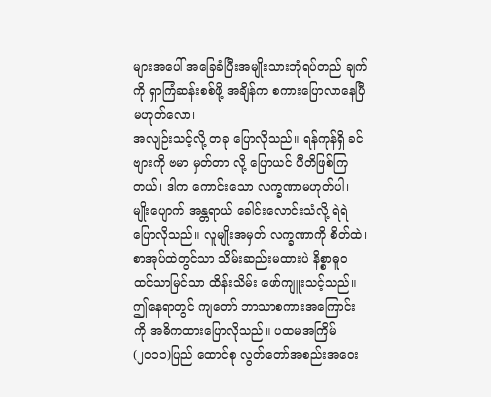များအပေါ် အခြေခံပြီးအမျိုးသားဘုံရပ်တည် ချက်ကို ရှာကြံဆန်းစစ်ဖို့ အချိန်က စကားပြောလာနေပြီ မဟုတ်လော၊
အလျဉ်းသင့်လို့ တခု ပြောလိုသည်။ ရန်ကုန်ရှိ ခင်ဗျားကို ဗမာ မှတ်တာ လို့ ပြောယင် ပီတိဖြစ်ကြ တယ်၊ ဒါက ကောင်းသော လက္ခဏာမဟုတ်ပါ၊ မျိုးပျောက် အန္တရာယ် ခေါင်းလောင်းသံလို့ ရဲရဲပြောလိုသည်။ လူမျိုးအမှတ် လက္ခဏာကို စိတ်ထဲ၊ စာအုပ်ထဲတွင်သာ သိမ်းဆည်းမထားပဲ နိစ္စာဓူဝ ထင်သာမြင်သာ ထိန်းသိမ်း ဖော်ကျူးသင့်သည်။
ဤနေရာတွင် ကျတော် ဘာသာစကားအကြောင်းကို အဓိကထားပြောလိုသည်။ ပထမအကြိမ် (၂၀၁၁)ပြည် ထောင်စု လွတ်တော်အစည်းအဝေး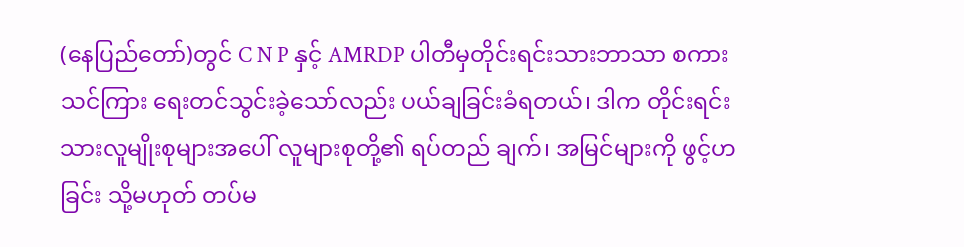(နေပြည်တော်)တွင် C N P နှင့် AMRDP ပါတီမှတိုင်းရင်းသားဘာသာ စကား သင်ကြား ရေးတင်သွင်းခဲ့သော်လည်း ပယ်ချခြင်းခံရတယ်၊ ဒါက တိုင်းရင်းသားလူမျိုးစုများအပေါ် လူများစုတို့၏ ရပ်တည် ချက်၊ အမြင်များကို ဖွင့်ဟခြင်း သို့မဟုတ် တပ်မ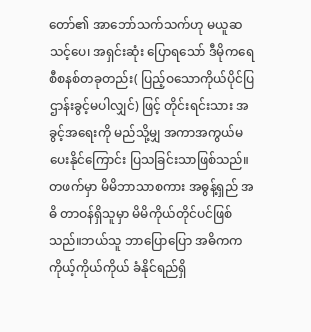တော်၏ အာဘော်သက်သက်ဟု မယူဆသင့်ပေ၊ အရှင်းဆုံး ပြောရသော် ဒီမိုကရေစီစနစ်တခုတည်း( ပြည့်ဝသောကိုယ်ပိုင်ပြဌာန်းခွင့်မပါလျှင်) ဖြင့် တိုင်းရင်းသား အခွင့်အရေးကို မည်သို့မျှ အကာအကွယ်မပေးနိုင်ကြောင်း ပြသခြင်းသာဖြစ်သည်။
တဖက်မှာ မိမိဘာသာစကား အဓွန့်ရှည် အဓိ တာဝန်ရှိသူမှာ မိမိကိုယ်တိုင်ပင်ဖြစ် သည်။ဘယ်သူ ဘာပြောပြော အဓိကက ကိုယ့်ကိုယ်ကိုယ် ခံနိုင်ရည်ရှိ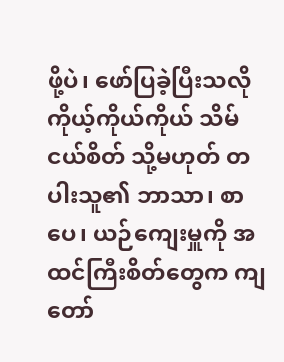ဖို့ပဲ၊ ဖော်ပြခဲ့ပြီးသလို ကိုယ့်ကိုယ်ကိုယ် သိမ်ငယ်စိတ် သို့မဟုတ် တပါးသူ၏ ဘာသာ၊ စာပေ၊ ယဉ်ကျေးမှူကို အထင်ကြီးစိတ်တွေက ကျတော်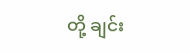တို့ ချင်း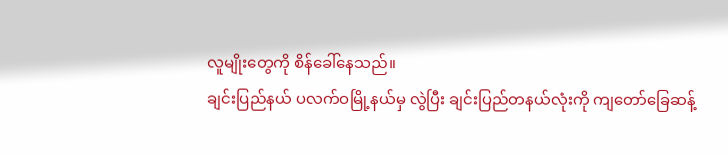လူမျိုးတွေကို စိန်ခေါ်နေသည်။
ချင်းပြည်နယ် ပလက်ဝမြို့နယ်မှ လွဲပြီး ချင်းပြည်တနယ်လုံးကို ကျတော်ခြေဆန့်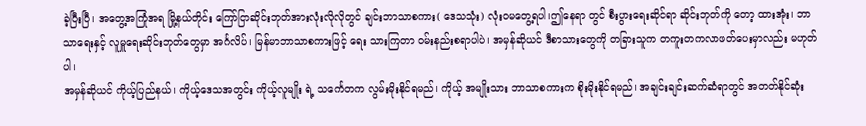ခဲ့ပြီးပြီ၊ အတွေ့အကြုံအရ မြို့နယ်တိုင်း ကြော်ငြာဆိုင်းဘုတ်အားလုံးလိုလိုတွင် ချင်းဘာသာစကား( ဒေသသုံး) လုံးဝမတွေ့ရပါ၊ဤနေရာ တွင် စီးပွားရေးဆိုင်ရာ ဆိုင်းဘုတ်ကို တော့ ထားအုံး၊ ဘာသာရေးနှင့် လူမှူရေးဆိုင်းဘုတ်တွေမှာ အင်္ဂလိပ်၊ မြန်မာဘာသာစကားဖြင့် ရေး သားကြတာ ၀မ်းနည်းစရာပါပဲ၊ အမှန်ဆိုယင် ဒီစာသားတွေကို တခြားသူက တကူးတကလာဖတ်ပေးမှာလည်း မဟုတ်ပါ၊
အမှန်ဆိုယင် ကိုယ့်ပြည်နယ်၊ ကိုယ့်ဒေသအတွင်း ကိုယ့်လူမျိုး ရဲ့ သင်္ကေတက လွမ်းမိုးနိုင်ရမည်၊ ကိုယ့် အမျိုးသား ဘာသာစကားက စိုးမိုးနိုင်ရမည်၊ အချင်းချင်းဆက်ဆံရာတွင် အတတ်နိုင်ဆုံး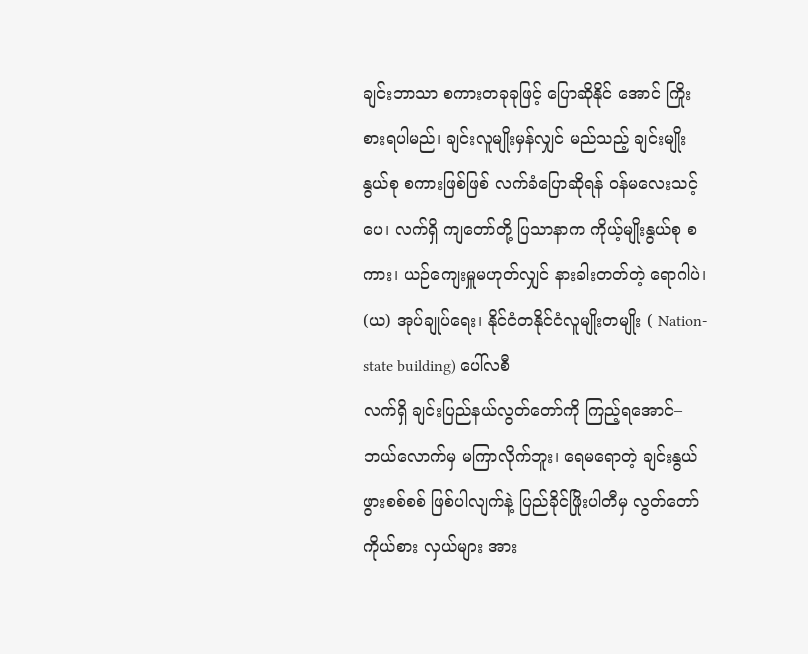ချင်းဘာသာ စကားတခုခုဖြင့် ပြောဆိုနိုင် အောင် ကြိုးစားရပါမည်၊ ချင်းလူမျိုးမှန်လျှင် မည်သည့် ချင်းမျိုးနွယ်စု စကားဖြစ်ဖြစ် လက်ခံပြောဆိုရန် ၀န်မလေးသင့်ပေ၊ လက်ရှိ ကျတော်တို့ ပြသာနာက ကိုယ့်မျိုးနွယ်စု စကား၊ ယဉ်ကျေးမှူမဟုတ်လျှင် နားခါးတတ်တဲ့ ရောဂါပဲ၊
(ယ) အုပ်ချုပ်ရေး၊ နိုင်ငံတနိုင်ငံလူမျိုးတမျိုး ( Nation-state building) ပေါ်လစီ
လက်ရှိ ချင်းပြည်နယ်လွတ်တော်ကို ကြည့်ရအောင်–
ဘယ်လောက်မှ မကြာလိုက်ဘူး၊ ရေမရောတဲ့ ချင်းနွယ်ဖွားစစ်စစ် ဖြစ်ပါလျက်နဲ့ ပြည်ခိုင်ဖြိုးပါတီမှ လွတ်တော် ကိုယ်စား လှယ်များ အား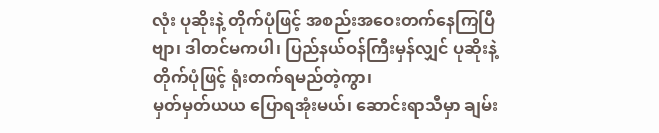လုံး ပုဆိုးနဲ့ တိုက်ပုံဖြင့် အစည်းအဝေးတက်နေကြပြီဗျာ၊ ဒါတင်မကပါ၊ ပြည်နယ်ဝန်ကြီးမှန်လျှင် ပုဆိုးနဲ့ တိုက်ပုံဖြင့် ရုံးတက်ရမည်တဲ့ကွာ၊
မှတ်မှတ်ယယ ပြောရအုံးမယ်၊ ဆောင်းရာသီမှာ ချမ်း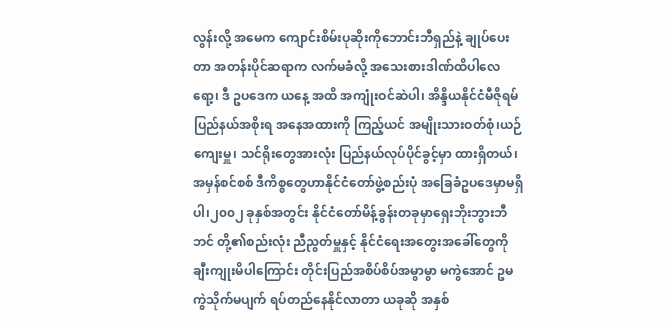လွန်းလို့ အမေက ကျောင်းစိမ်းပုဆိုးကိုဘောင်းဘီရှည်နဲ့ ချုပ်ပေးတာ အတန်းပိုင်ဆရာက လက်မခံလို့ အသေးစားဒါဏ်ထိပါလေရော့၊ ဒီ ဥပဒေက ယနေ့ အထိ အကျုံးဝင်ဆဲပါ၊ အိန္ဒိယနိုင်ငံမီဇိုရမ်ပြည်နယ်အစိုးရ အနေအထားကို ကြည့်ယင် အမျိုးသားဝတ်စုံ၊ယဉ်ကျေးမှူ၊ သင်ရိုးတွေအားလုံး ပြည်နယ်လုပ်ပိုင်ခွင့်မှာ ထားရှိတယ်၊ အမှန်စင်စစ် ဒီကိစ္စတွေဟာနိုင်ငံတော်ဖွဲ့စည်းပုံ အခြေခံဥပဒေမှာမရှိပါ၊၂၀၀၂ ခုနှစ်အတွင်း နိုင်ငံတော်မိန့်ခွန်းတခုမှာရှေးဘိုးဘွားဘီဘင် တို့၏စည်းလုံး ညီညွတ်မှူနှင့် နိုင်ငံရေးအတွေးအခေါ်တွေကို ချီးကျုးမိပါကြောင်း တိုင်းပြည်အစိပ်စိပ်အမွာမွာ မကွဲအောင် ဥမကွဲသိုက်မပျက် ရပ်တည်နေနိုင်လာတာ ယခုဆို အနှစ်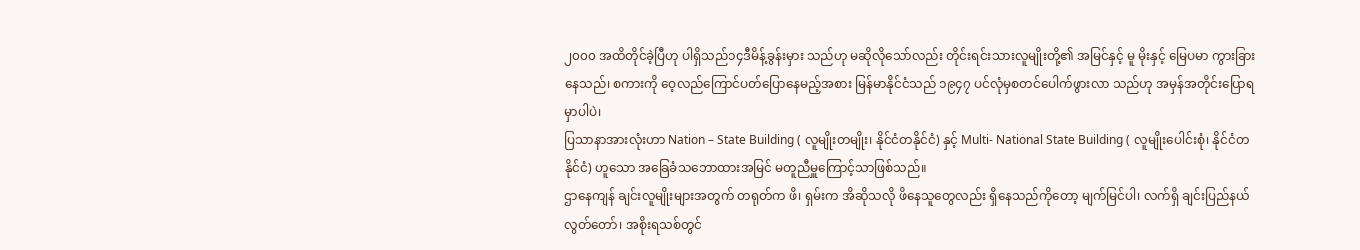၂၀၀၀ အထိတိုင်ခဲ့ပြီဟု ပါရှိသည်၁၄ဒီမိန့်ခွန်းမှား သည်ဟု မဆိုလိုသော်လည်း တိုင်းရင်းသားလူမျိုးတို့၏ အမြင်နှင့် မူ မိုးနှင့် မြေပမာ ကွားခြားနေသည်၊ စကားကို ဝေ့လည်ကြောင်ပတ်ပြောနေမည့်အစား မြန်မာနိုင်ငံသည် ၁၉၄၇ ပင်လုံမှစတင်ပေါက်ဖွားလာ သည်ဟု အမှန်အတိုင်းပြောရမှာပါပဲ၊
ပြသာနာအားလုံးဟာ Nation – State Building ( လူမျိုးတမျိုး၊ နိုင်ငံတနိုင်ငံ) နှင့် Multi- National State Building ( လူမျိုးပေါင်းစုံ၊ နိုင်ငံတနိုင်ငံ) ဟူသော အခြေခံသဘောထားအမြင် မတူညီမှူကြောင့်သာဖြစ်သည်။
ဌာနေကျန် ချင်းလူမျိုးများအတွက် တရုတ်က ဖိ၊ ရှမ်းက အိဆိုသလို ဖိနေသူတွေလည်း ရှိနေသည်ကိုတော့ မျက်မြင်ပါ၊ လက်ရှိ ချင်းပြည်နယ်လွတ်တော်၊ အစိုးရသစ်တွင်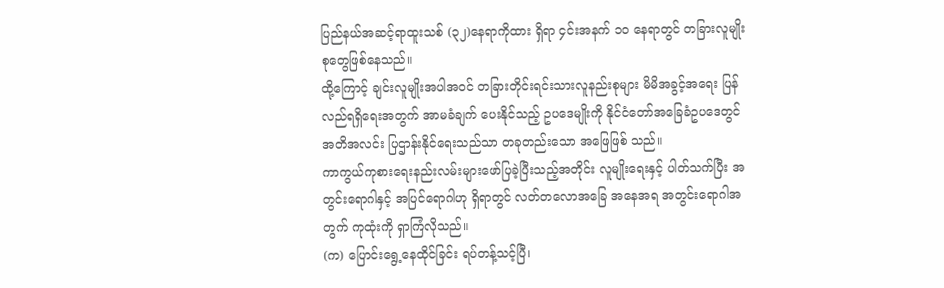ပြည်နယ်အဆင့်ရာထူးသစ် (၃၂)နေရာကိုထား ရှိရာ ၄င်းအနက် ၁၀ နေရာတွင် တခြားလူမျိုးစုတွေဖြစ်နေသည်။
ထို့ကြောင့် ချင်းလူမျိုးအပါအဝင် တခြားတိုင်းရင်းသားလူနည်းစုများ မိမိအခွင့်အရေး ပြန်လည်ရရှိရေးအတွက် အာမခံချက် ပေးနိုင်သည့် ဥပဒေမျိုးကို နိုင်ငံတော်အခြေခံဥပဒေတွင် အတိအလင်း ပြဌာန်းနိုင်ရေးသည်သာ တခုတည်းသော အဖြေဖြစ် သည်။
ကာကွယ်ကုစားရေးနည်းလမ်းများဖော်ပြခဲ့ပြီးသည့်အတိုင်း လူမျိုးရေးနှင့် ပါတ်သက်ပြီး အတွင်းရောဂါနှင့် အပြင်ရောဂါဟု ရှိရာတွင် လတ်တလောအခြေ အနေအရ အတွင်းရောဂါအတွက် ကုထုံးကို ရှာကြံလိုသည်။
(က) ပြောင်းရွေ့နေထိုင်ခြင်း ရပ်တန့်သင့်ပြီ၊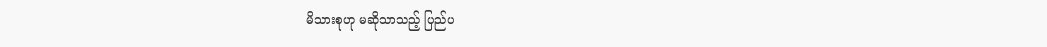မိသားစုဟု မဆိုသာသည့် ပြည်ပ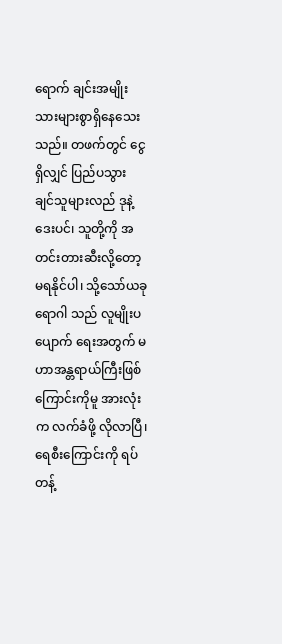ရောက် ချင်းအမျိုးသားများစွာရှိနေသေးသည်။ တဖက်တွင် ငွေရှိလျှင် ပြည်ပသွား ချင်သူများလည် ဒုနဲ့ဒေးပင်၊ သူတို့ကို အတင်းတားဆီးလို့တော့မရနိုင်ပါ၊ သို့သော်ယခုရောဂါ သည် လူမျိုးပပျောက် ရေးအတွက် မဟာအန္တရာယ်ကြီးဖြစ်ကြောင်းကိုမူ အားလုံးက လက်ခံဖို့ လိုလာပြီ၊ ရေစီးကြောင်းကို ရပ်တန့်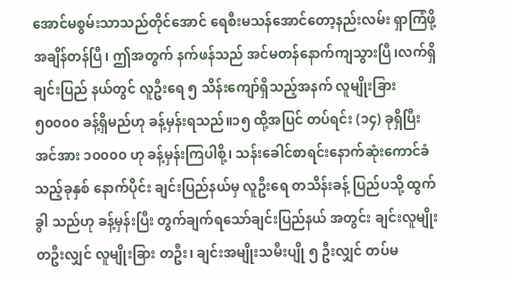အောင်မစွမ်းသာသည်တိုင်အောင် ရေစီးမသန်အောင်တော့နည်းလမ်း ရှာကြံဖို့ အချိန်တန်ပြီ၊ ဤအတွက် နက်ဖန်သည် အင်မတန်နောက်ကျသွားပြီ၊လက်ရှိချင်းပြည် နယ်တွင် လူဦးရေ ၅ သိန်းကျော်ရှိသည့်အနက် လူမျိုးခြား ၅၀၀၀၀ ခန့်ရှိမည်ဟု ခန့်မှန်းရသည်။၁၅ ထို့အပြင် တပ်ရင်း (၁၄) ခုရှိပြီး အင်အား ၁၀၀၀၀ ဟု ခန့်မှန်းကြပါစို့၊ သန်းခေါင်စာရင်းနောက်ဆုံးကောင်ခံသည့်ခုနှစ် နောက်ပိုင်း ချင်းပြည်နယ်မှ လူဦးရေ တသိန်းခန့် ပြည်ပသို့ ထွက်ခွါ သည်ဟု ခန့်မှန်းပြီး တွက်ချက်ရသော်ချင်းပြည်နယ် အတွင်း ချင်းလူမျိုးတဦးလျှင် လူမျိုးခြား တဦး၊ ချင်းအမျိုးသမီးပျို ၅ ဦးလျှင် တပ်မ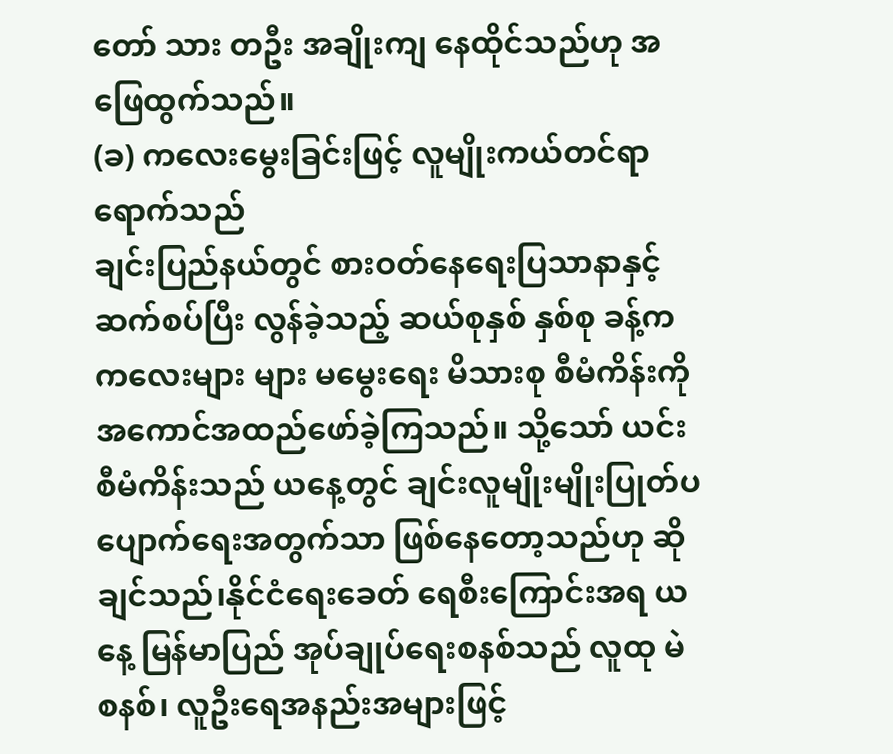တော် သား တဦး အချိုးကျ နေထိုင်သည်ဟု အဖြေထွက်သည်။
(ခ) ကလေးမွေးခြင်းဖြင့် လူမျိုးကယ်တင်ရာရောက်သည်
ချင်းပြည်နယ်တွင် စားဝတ်နေရေးပြသာနာနှင့်ဆက်စပ်ပြီး လွန်ခဲ့သည့် ဆယ်စုနှစ် နှစ်စု ခန့်ကကလေးများ များ မမွေးရေး မိသားစု စီမံကိန်းကို အကောင်အထည်ဖော်ခဲ့ကြသည်။ သို့သော် ယင်းစီမံကိန်းသည် ယနေ့တွင် ချင်းလူမျိုးမျိုးပြုတ်ပ ပျောက်ရေးအတွက်သာ ဖြစ်နေတော့သည်ဟု ဆိုချင်သည်၊နိုင်ငံရေးခေတ် ရေစီးကြောင်းအရ ယနေ့ မြန်မာပြည် အုပ်ချုပ်ရေးစနစ်သည် လူထု မဲစနစ်၊ လူဦးရေအနည်းအများဖြင့်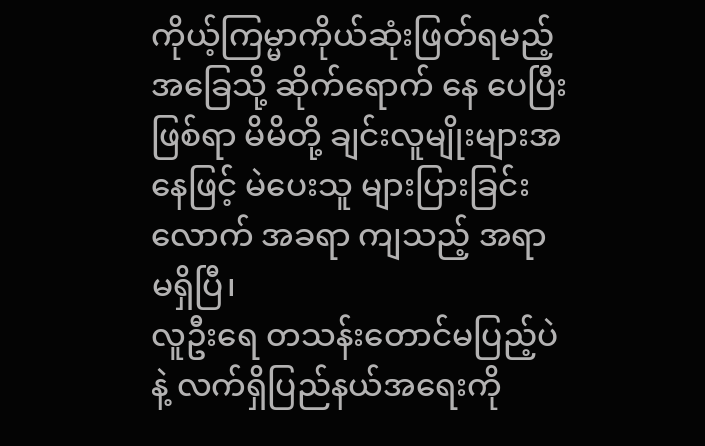ကိုယ့်ကြမ္မာကိုယ်ဆုံးဖြတ်ရမည့် အခြေသို့ ဆိုက်ရောက် နေ ပေပြီးဖြစ်ရာ မိမိတို့ ချင်းလူမျိုးများအနေဖြင့် မဲပေးသူ များပြားခြင်းလောက် အခရာ ကျသည့် အရာ မရှိပြီ၊
လူဦးရေ တသန်းတောင်မပြည့်ပဲနဲ့ လက်ရှိပြည်နယ်အရေးကို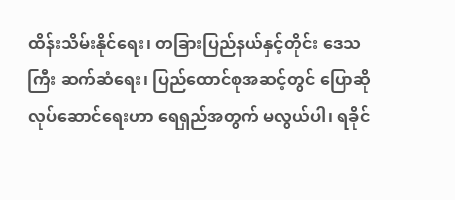ထိန်းသိမ်းနိုင်ရေး၊ တခြားပြည်နယ်နှင့်တိုင်း ဒေသကြီး ဆက်ဆံရေး၊ ပြည်ထောင်စုအဆင့်တွင် ပြောဆိုလုပ်ဆောင်ရေးဟာ ရေရှည်အတွက် မလွယ်ပါ၊ ရခိုင်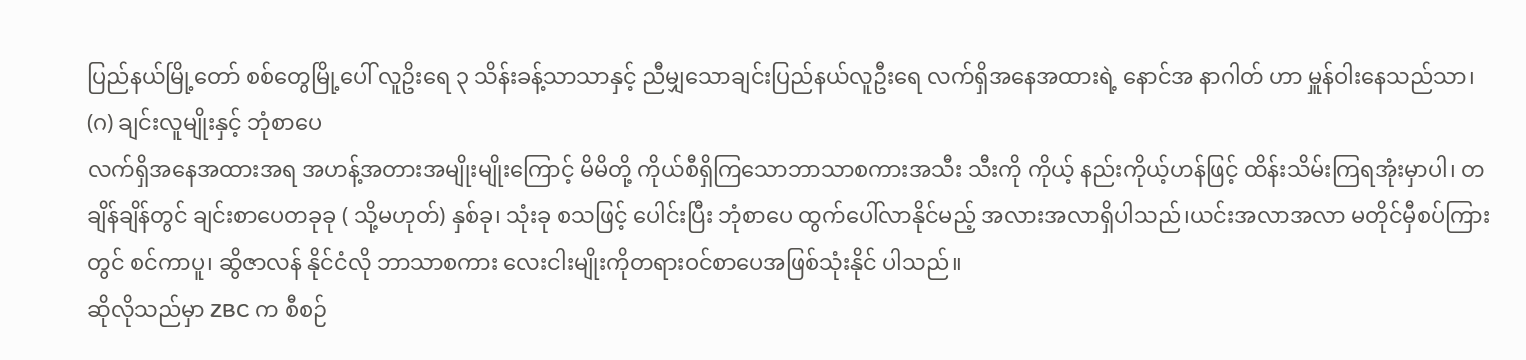ပြည်နယ်မြို့တော် စစ်တွေမြို့ပေါ် လူဥိးရေ ၃ သိန်းခန့်သာသာနှင့် ညီမျှသောချင်းပြည်နယ်လူဦးရေ လက်ရှိအနေအထားရဲ့ နောင်အ နာဂါတ် ဟာ မှူန်ဝါးနေသည်သာ၊
(ဂ) ချင်းလူမျိုးနှင့် ဘုံစာပေ
လက်ရှိအနေအထားအရ အဟန့်အတားအမျိုးမျိုးကြောင့် မိမိတို့ ကိုယ်စီရှိကြသောဘာသာစကားအသီး သီးကို ကိုယ့် နည်းကိုယ့်ဟန်ဖြင့် ထိန်းသိမ်းကြရအုံးမှာပါ၊ တချိန်ချိန်တွင် ချင်းစာပေတခုခု ( သို့မဟုတ်) နှစ်ခု၊ သုံးခု စသဖြင့် ပေါင်းပြီး ဘုံစာပေ ထွက်ပေါ်လာနိုင်မည့် အလားအလာရှိပါသည်၊ယင်းအလာအလာ မတိုင်မှီစပ်ကြားတွင် စင်ကာပူ၊ ဆွိဇာလန် နိုင်ငံလို ဘာသာစကား လေးငါးမျိုးကိုတရားဝင်စာပေအဖြစ်သုံးနိုင် ပါသည်။
ဆိုလိုသည်မှာ ZBC က စီစဉ်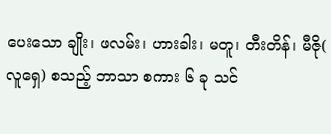ပေးသော ချိုး၊ ဖလမ်း၊ ဟားခါး၊ မတူ၊ တီးတိန်၊ မီဇို( လူရှေ) စသည့် ဘာသာ စကား ၆ ခု သင်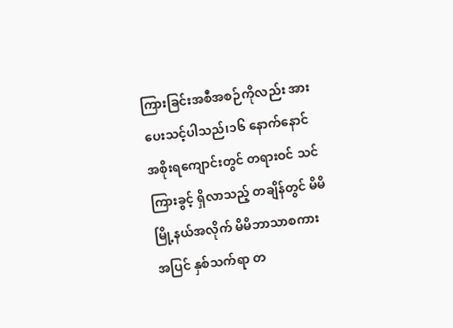ကြားခြင်းအစီအစဉ်ကိုလည်း အားပေးသင့်ပါသည်၊၁၆ နောက်နောင် အစိုးရကျောင်းတွင် တရားဝင် သင်ကြားခွင့် ရှိလာသည့် တချိန်တွင် မိမိမြို့နယ်အလိုက် မိမိဘာသာစကား အပြင် နှစ်သက်ရာ တ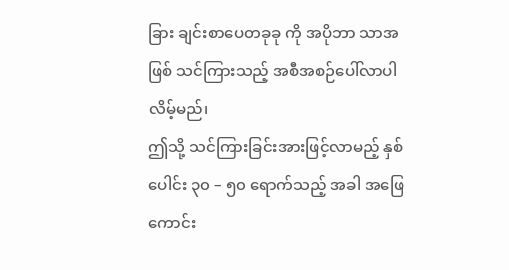ခြား ချင်းစာပေတခုခု ကို အပိုဘာ သာအဖြစ် သင်ကြားသည့် အစီအစဉ်ပေါ်လာပါလိမ့်မည်၊
ဤသို့ သင်ကြားခြင်းအားဖြင့်လာမည့် နှစ်ပေါင်း ၃၀ – ၅၀ ရောက်သည့် အခါ အဖြေကောင်း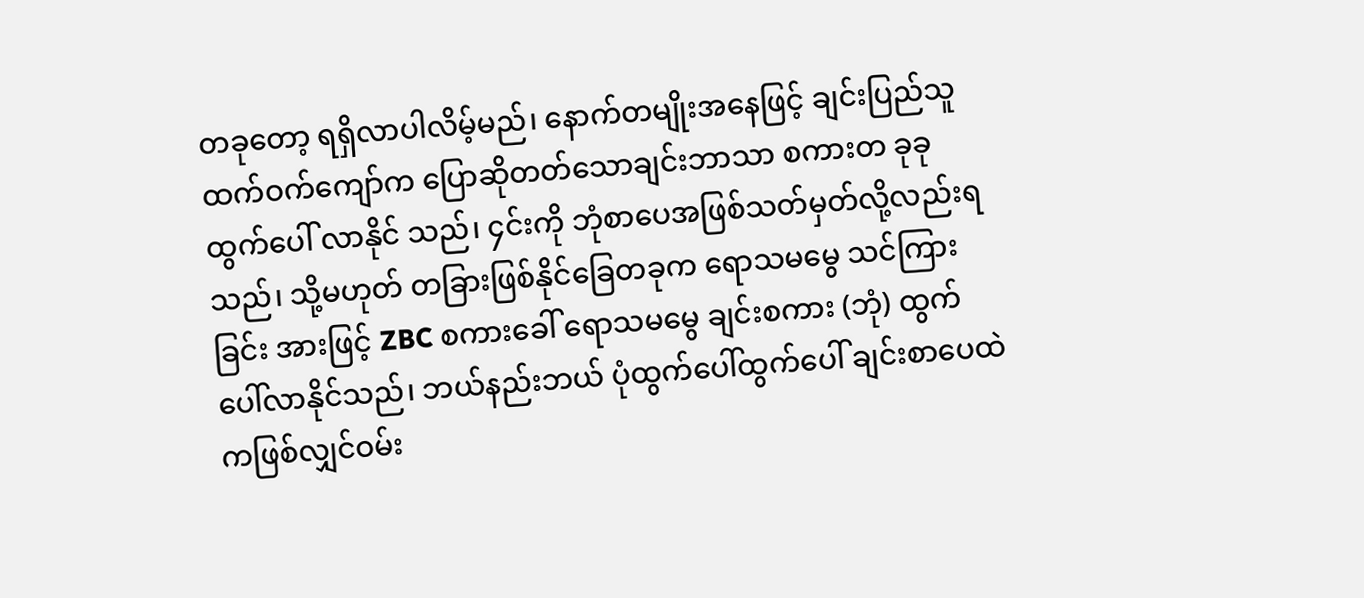တခုတော့ ရရှိလာပါလိမ့်မည်၊ နောက်တမျိုးအနေဖြင့် ချင်းပြည်သူ ထက်ဝက်ကျော်က ပြောဆိုတတ်သောချင်းဘာသာ စကားတ ခုခုထွက်ပေါ် လာနိုင် သည်၊ ၄င်းကို ဘုံစာပေအဖြစ်သတ်မှတ်လို့လည်းရသည်၊ သို့မဟုတ် တခြားဖြစ်နိုင်ခြေတခုက ရောသမမွေ သင်ကြားခြင်း အားဖြင့် ZBC စကားခေါ် ရောသမမွေ ချင်းစကား (ဘုံ) ထွက်ပေါ်လာနိုင်သည်၊ ဘယ်နည်းဘယ် ပုံထွက်ပေါ်ထွက်ပေါ် ချင်းစာပေထဲကဖြစ်လျှင်ဝမ်း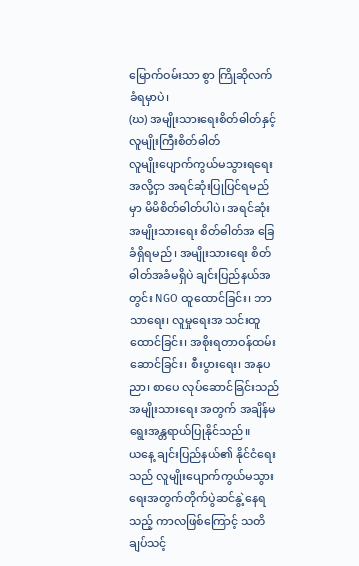မြောက်ဝမ်းသာ စွာ ကြိုဆိုလက်ခံရမှာပဲ၊
(ဃ) အမျိုးသားရေးစိတ်ဓါတ်နှင့် လူမျိုးကြီးစိတ်ဓါတ်
လူမျိုးပျောက်ကွယ်မသွားရရေး အလို့ငှာ အရင်ဆုံးပြုပြင်ရမည်မှာ မိမိစိတ်ဓါတ်ပါပဲ၊ အရင်ဆုံး အမျိုးသားရေး စိတ်ဓါတ်အ ခြေခံရှိရမည်၊ အမျိုးသားရေး စိတ်ဓါတ်အခံမရှိပဲ ချင်းပြည်နယ်အတွင်း NGO ထူထောင်ခြင်း၊ ဘာသာရေး၊ လူမှုရေးအ သင်းထူထောင်ခြင်း၊ အစိုးရတာဝန်ထမ်းဆောင်ခြင်း၊ စီးပွားရေး၊ အနုပညာ၊ စာပေ လုပ်ဆောင်ခြင်းသည် အမျိုးသားရေး အတွက် အချိန်မရွေးအန္တရာယ်ပြုနိုင်သည်။
ယနေ့ ချင်းပြည်နယ်၏ နိုင်ငံရေးသည် လူမျိုးပျောက်ကွယ်မသွားရေးအတွက်တိုက်ပွဲဆင်နွဲ့နေရသည့် ကာလဖြစ်ကြောင့် သတိချပ်သင့်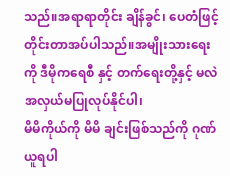သည်။အရာရာတိုင်း ချိန်ခွင်၊ ပေတံဖြင့် တိုင်းတာအပ်ပါသည်။အမျိုးသားရေး ကို ဒီမိုကရေစီ နှင့် တက်ရေးတို့နှင့် မလဲအလှယ်မပြုလုပ်နိုင်ပါ၊
မိမိကိုယ်ကို မိမိ ချင်းဖြစ်သည်ကို ဂုဏ်ယူရပါ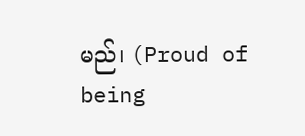မည်၊ (Proud of being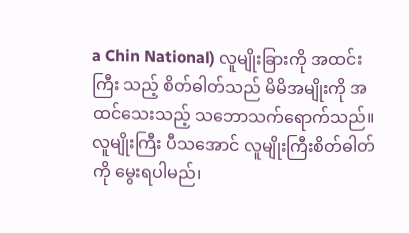a Chin National) လူမျိုးခြားကို အထင်းကြီး သည့် စိတ်ဓါတ်သည် မိမိအမျိုးကို အထင်သေးသည့် သဘောသက်ရောက်သည်။လူမျိုးကြီး ပီသအောင် လူမျိုးကြီးစိတ်ဓါတ်ကို မွေးရပါမည်၊